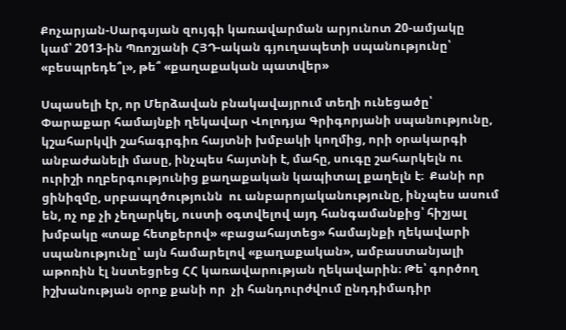Քոչարյան-Սարգսյան զույգի կառավարման արյունոտ 20-ամյակը կամ՝ 2013-ին Պռոշյանի ՀՅԴ-ական գյուղապետի սպանությունը՝ «բեսպրեդե՞լ», թե՞ «քաղաքական պատվեր»

Սպասելի էր, որ Մերձավան բնակավայրում տեղի ունեցածը՝ Փարաքար համայնքի ղեկավար Վոլոդյա Գրիգորյանի սպանությունը, կշահարկվի շահագրգիռ հայտնի խմբակի կողմից, որի օրակարգի անբաժանելի մասը, ինչպես հայտնի է, մահը, սուգը շահարկելն ու ուրիշի ողբերգությունից քաղաքական կապիտալ քաղելն է։  Քանի որ ցինիզմը, սրբապղծությունն  ու անբարոյականությունը, ինչպես ասում են, ոչ ոք չի չեղարկել, ուստի օգտվելով այդ հանգամանքից՝ հիշյալ խմբակը «տաք հետքերով» «բացահայտեց» համայնքի ղեկավարի սպանությունը՝ այն համարելով «քաղաքական», ամբաստանյալի աթոռին էլ նստեցրեց ՀՀ կառավարության ղեկավարին։ Թե՝ գործող իշխանության օրոք քանի որ  չի հանդուրժվում ընդդիմադիր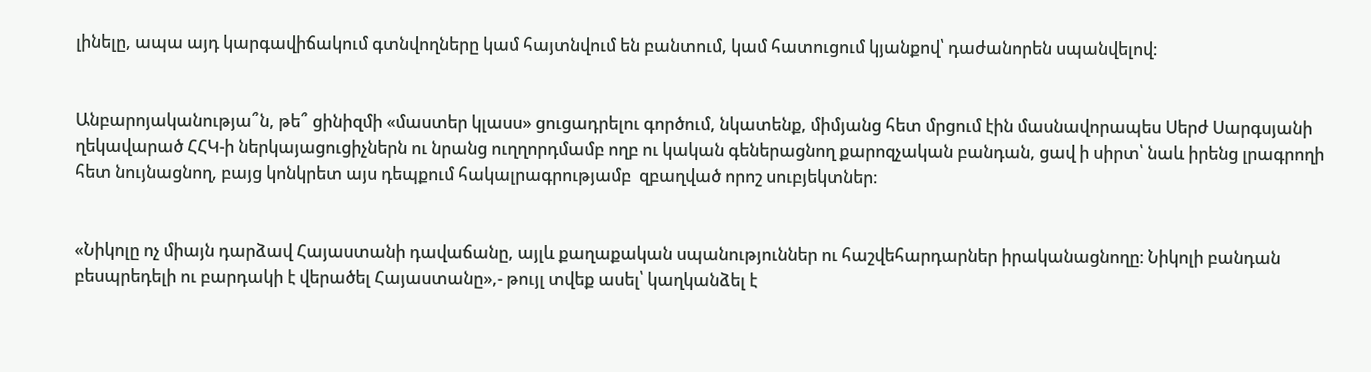լինելը, ապա այդ կարգավիճակում գտնվողները կամ հայտնվում են բանտում, կամ հատուցում կյանքով՝ դաժանորեն սպանվելով։


Անբարոյականությա՞ն, թե՞ ցինիզմի «մաստեր կլասս» ցուցադրելու գործում, նկատենք, միմյանց հետ մրցում էին մասնավորապես Սերժ Սարգսյանի ղեկավարած ՀՀԿ-ի ներկայացուցիչներն ու նրանց ուղղորդմամբ ողբ ու կական գեներացնող քարոզչական բանդան, ցավ ի սիրտ՝ նաև իրենց լրագրողի հետ նույնացնող, բայց կոնկրետ այս դեպքում հակալրագրությամբ  զբաղված որոշ սուբյեկտներ։


«Նիկոլը ոչ միայն դարձավ Հայաստանի դավաճանը, այլև քաղաքական սպանություններ ու հաշվեհարդարներ իրականացնողը։ Նիկոլի բանդան բեսպրեդելի ու բարդակի է վերածել Հայաստանը»,- թույլ տվեք ասել՝ կաղկանձել է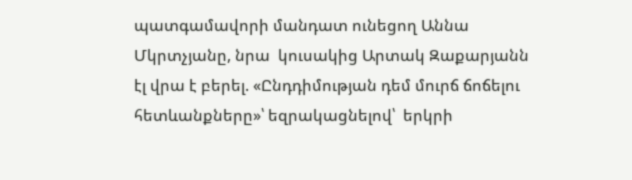պատգամավորի մանդատ ունեցող Աննա Մկրտչյանը, նրա  կուսակից Արտակ Զաքարյանն էլ վրա է բերել. «Ընդդիմության դեմ մուրճ ճոճելու հետևանքները»՝ եզրակացնելով՝  երկրի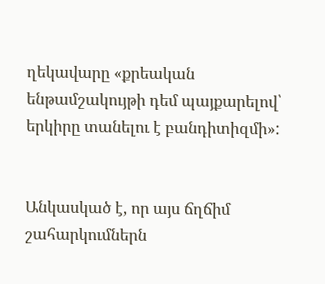ղեկավարը «քրեական ենթամշակույթի դեմ պայքարելով՝ երկիրը տանելու է բանդիտիզմի»:


Անկասկած է, որ այս ճղճիմ շահարկումներն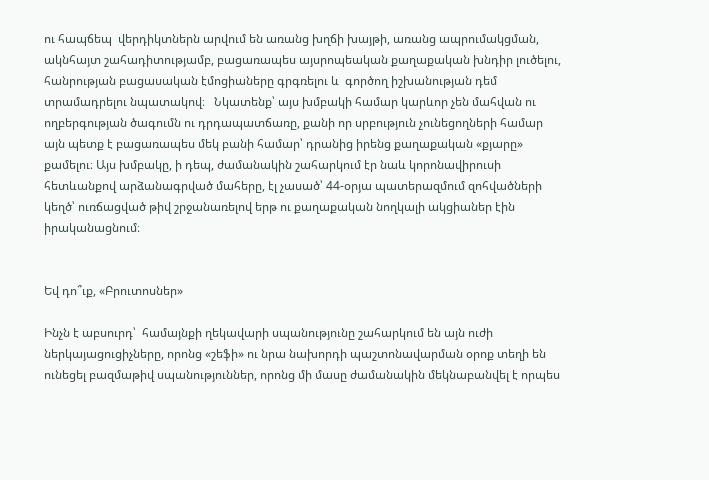ու հապճեպ  վերդիկտներն արվում են առանց խղճի խայթի, առանց ապրումակցման, ակնհայտ շահադիտությամբ, բացառապես այսրոպեական քաղաքական խնդիր լուծելու, հանրության բացասական էմոցիաները գրգռելու և  գործող իշխանության դեմ տրամադրելու նպատակով։   Նկատենք՝ այս խմբակի համար կարևոր չեն մահվան ու ողբերգության ծագումն ու դրդապատճառը, քանի որ սրբություն չունեցողների համար այն պետք է բացառապես մեկ բանի համար՝ դրանից իրենց քաղաքական «քյարը» քամելու։ Այս խմբակը, ի դեպ, ժամանակին շահարկում էր նաև կորոնավիրուսի հետևանքով արձանագրված մահերը, էլ չասած՝ 44-օրյա պատերազմում զոհվածների կեղծ՝ ուռճացված թիվ շրջանառելով երթ ու քաղաքական նողկալի ակցիաներ էին իրականացնում։


Եվ դո՞ւք, «Բրուտոսներ»

Ինչն է աբսուրդ՝  համայնքի ղեկավարի սպանությունը շահարկում են այն ուժի ներկայացուցիչները, որոնց «շեֆի» ու նրա նախորդի պաշտոնավարման օրոք տեղի են ունեցել բազմաթիվ սպանություններ, որոնց մի մասը ժամանակին մեկնաբանվել է որպես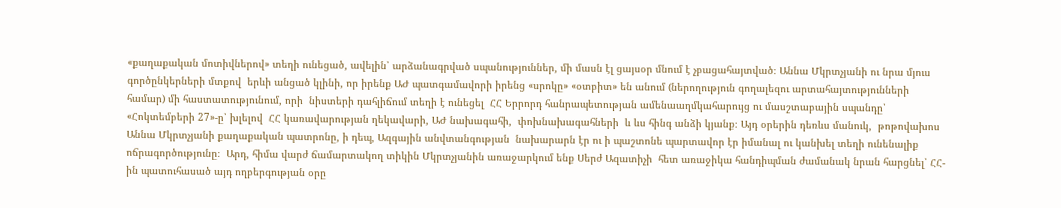«քաղաքական մոտիվներով» տեղի ունեցած, ավելին՝ արձանագրված սպանություններ, մի մասն էլ ցայսօր մնում է չբացահայտված։ Աննա Մկրտչյանի ու նրա մյուս գործընկերների մտքով  երևի անցած կլինի, որ իրենք ԱԺ պատգամավորի իրենց «սրոկը» «օտբիտ» են անում (ներողություն գողալեզու արտահայտությունների համար) մի հաստատությունում, որի  նիստերի դահլիճում տեղի է ունեցել  ՀՀ Երրորդ հանրապետության ամենաաղմկահարույց ու մասշտաբային սպանդը՝ «Հոկտեմբերի 27»-ը՝ խլելով  ՀՀ կառավարության ղեկավարի, ԱԺ նախագահի,  փոխնախագահների  և ևս հինգ անձի կյանք։ Այդ օրերին դեռևս մանուկ,  թոթովախոս Աննա Մկրտչյանի քաղաքական պատրոնը, ի դեպ, Ազգային անվտանգության  նախարարն էր ու ի պաշտոնե պարտավոր էր իմանալ ու կանխել տեղի ունենալիք ոճրագործությունը։  Արդ, հիմա վարժ ճամարտակող տիկին Մկրտչյանին առաջարկում ենք Սերժ Ազատիչի  հետ առաջիկա հանդիպման ժամանակ նրան հարցնել՝ ՀՀ-ին պատուհասած այդ ողբերգության օրը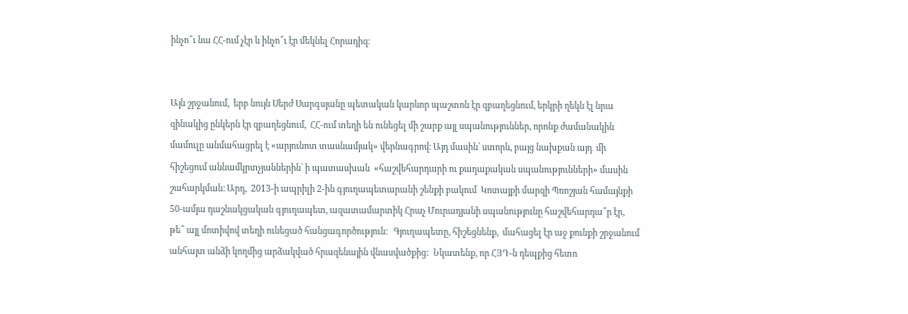ինչո՞ւ նա ՀՀ-ում չէր և ինչո՞ւ էր մեկնել Հորադիզ։


Այն շրջանում,  երբ նույն Սերժ Սարգսյանը պետական կարևոր պաշտոն էր զբաղեցնում, երկրի ղեկն էլ նրա զինակից ընկերն էր զբաղեցնում,  ՀՀ-ում տեղի են ունեցել մի շարք այլ սպանություններ, որոնք ժամանակին  մամուլը անմահացրել է «արյունոտ տասնամյակ» վերնագրով։ Այդ մասին՝ ստորև, բայց նախքան այդ  մի հիշեցում աննամկրտչյաններին՝ ի պատասխան  «հաշվեհարդարի ու քաղաքական սպանությունների» մասին  շահարկման։ Արդ,  2013-ի ապրիլի 2-ին գյուղապետարանի շենքի բակում  Կոտայքի մարզի Պռոշյան համայնքի 50-ամյա դաշնակցական գյուղապետ, ազատամարտիկ Հրաչ Մուրադյանի սպանությունը հաշվեհարդա՞ր էր, թե՞ այլ մոտիվով տեղի ունեցած հանցագործություն։   Գյուղապետը, հիշեցնենք,  մահացել էր աջ քունքի շրջանում անհայտ անձի կողմից արձակված հրազենային վնասվածքից:  Նկատենք, որ ՀՅԴ-ն դեպքից հետո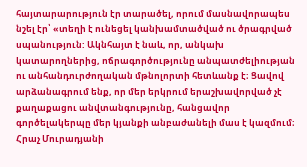հայտարարություն էր տարածել, որում մասնավորապես նշել էր՝ «տեղի է ունեցել կանխամտածված ու ծրագրված սպանություն: Ակնհայտ է նաև, որ, անկախ կատարողներից, ոճրագործությունը անպատժելիության ու անհանդուրժողական մթնոլորտի հետևանք է։ Ցավով արձանագրում ենք, որ մեր երկրում երաշխավորված չէ քաղաքացու անվտանգությունը, հանցավոր գործելակերպը մեր կյանքի անբաժանելի մաս է կազմում։ Հրաչ Մուրադյանի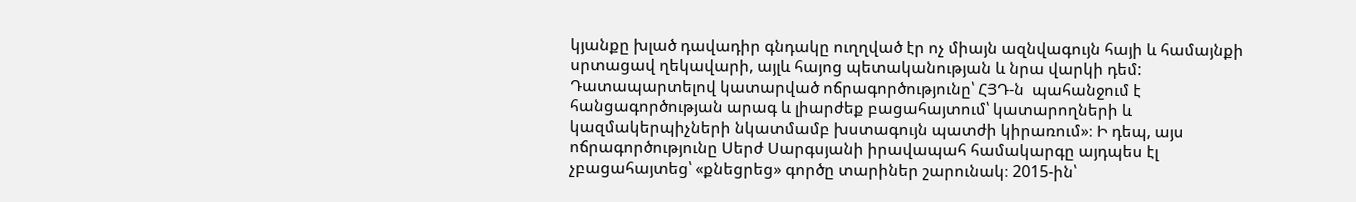կյանքը խլած դավադիր գնդակը ուղղված էր ոչ միայն ազնվագույն հայի և համայնքի սրտացավ ղեկավարի, այլև հայոց պետականության և նրա վարկի դեմ: Դատապարտելով կատարված ոճրագործությունը՝ ՀՅԴ-ն  պահանջում է հանցագործության արագ և լիարժեք բացահայտում՝ կատարողների և կազմակերպիչների նկատմամբ խստագույն պատժի կիրառում»։ Ի դեպ, այս ոճրագործությունը Սերժ Սարգսյանի իրավապահ համակարգը այդպես էլ չբացահայտեց՝ «քնեցրեց» գործը տարիներ շարունակ։ 2015-ին՝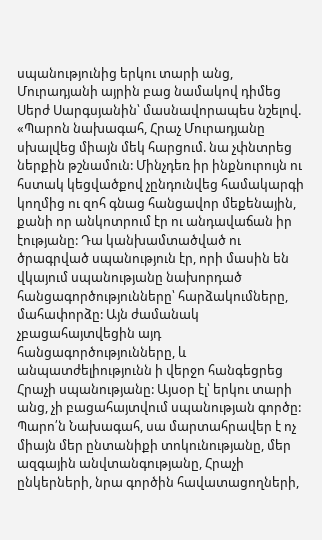սպանությունից երկու տարի անց, Մուրադյանի այրին բաց նամակով դիմեց Սերժ Սարգսյանին՝ մասնավորապես նշելով.  «Պարոն նախագահ, Հրաչ Մուրադյանը սխալվեց միայն մեկ հարցում. նա չփնտրեց ներքին թշնամուն: Մինչդեռ իր ինքնուրույն ու հստակ կեցվածքով չընդունվեց համակարգի կողմից ու զոհ գնաց հանցավոր մեքենային, քանի որ անկոտրում էր ու անդավաճան իր էությանը: Դա կանխամտածված ու ծրագրված սպանություն էր, որի մասին են վկայում սպանությանը նախորդած հանցագործությունները՝ հարձակումները, մահափորձը: Այն ժամանակ չբացահայտվեցին այդ հանցագործությունները, և անպատժելիությունն ի վերջո հանգեցրեց Հրաչի սպանությանը: Այսօր էլ՝ երկու տարի անց, չի բացահայտվում սպանության գործը: Պարո՛ն Նախագահ, սա մարտահրավեր է ոչ միայն մեր ընտանիքի տոկունությանը, մեր ազգային անվտանգությանը, Հրաչի ընկերների, նրա գործին հավատացողների,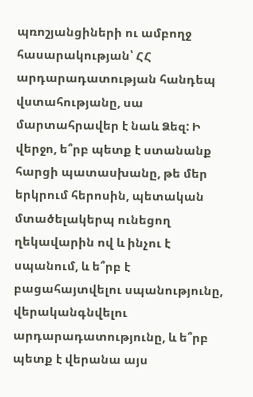պռոշյանցիների ու ամբողջ հասարակության՝ ՀՀ արդարադատության հանդեպ վստահությանը, սա մարտահրավեր է նաև Ձեզ: Ի վերջո, ե՞րբ պետք է ստանանք հարցի պատասխանը, թե մեր երկրում հերոսին, պետական մտածելակերպ ունեցող ղեկավարին ով և ինչու է սպանում, և ե՞րբ է բացահայտվելու սպանությունը, վերականգնվելու արդարադատությունը, և ե՞րբ պետք է վերանա այս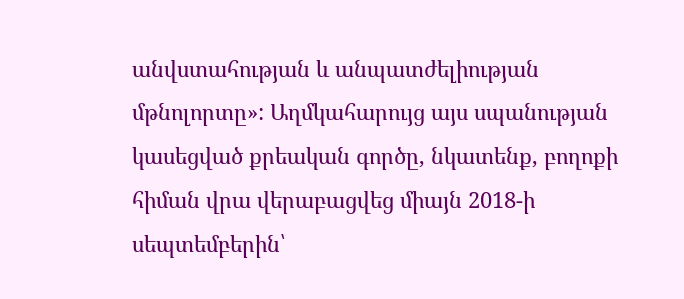անվստահության և անպատժելիության մթնոլորտը»: Աղմկահարույց այս սպանության կասեցված քրեական գործը, նկատենք, բողոքի հիման վրա վերաբացվեց միայն 2018-ի սեպտեմբերին՝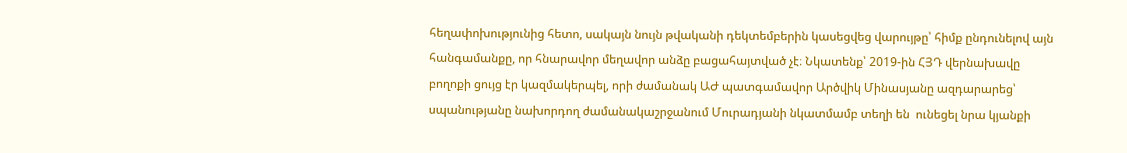հեղափոխությունից հետո, սակայն նույն թվականի դեկտեմբերին կասեցվեց վարույթը՝ հիմք ընդունելով այն հանգամանքը, որ հնարավոր մեղավոր անձը բացահայտված չէ։ Նկատենք՝ 2019-ին ՀՅԴ վերնախավը բողոքի ցույց էր կազմակերպել, որի ժամանակ ԱԺ պատգամավոր Արծվիկ Մինասյանը ազդարարեց՝ սպանությանը նախորդող ժամանակաշրջանում Մուրադյանի նկատմամբ տեղի են  ունեցել նրա կյանքի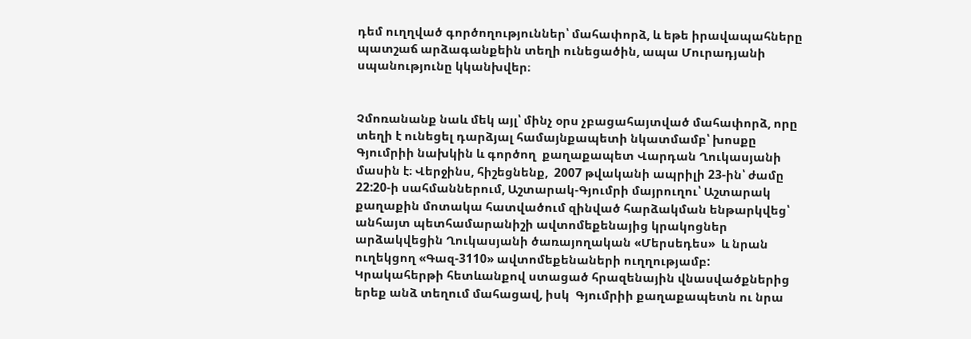դեմ ուղղված գործողություններ՝ մահափորձ, և եթե իրավապահները պատշաճ արձագանքեին տեղի ունեցածին, ապա Մուրադյանի սպանությունը կկանխվեր։


Չմոռանանք նաև մեկ այլ՝ մինչ օրս չբացահայտված մահափորձ, որը տեղի է ունեցել դարձյալ համայնքապետի նկատմամբ՝ խոսքը Գյումրիի նախկին և գործող  քաղաքապետ Վարդան Ղուկասյանի մասին է։ Վերջինս, հիշեցնենք,  2007 թվականի ապրիլի 23-ին՝ ժամը 22:20-ի սահմաններում, Աշտարակ-Գյումրի մայրուղու՝ Աշտարակ քաղաքին մոտակա հատվածում զինված հարձակման ենթարկվեց՝  անհայտ պետհամարանիշի ավտոմեքենայից կրակոցներ արձակվեցին Ղուկասյանի ծառայողական «Մերսեդես»  և նրան ուղեկցող «Գազ-3110» ավտոմեքենաների ուղղությամբ: Կրակահերթի հետևանքով ստացած հրազենային վնասվածքներից երեք անձ տեղում մահացավ, իսկ  Գյումրիի քաղաքապետն ու նրա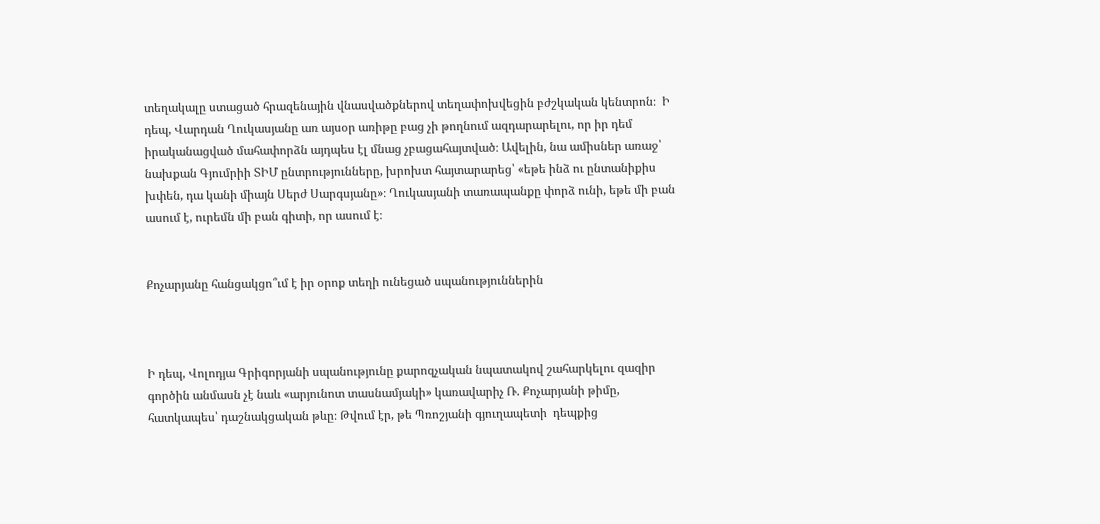տեղակալը ստացած հրազենային վնասվածքներով տեղափոխվեցին բժշկական կենտրոն։  Ի դեպ, Վարդան Ղուկասյանը առ այսօր առիթը բաց չի թողնում ազդարարելու, որ իր դեմ իրականացված մահափորձն այդպես էլ մնաց չբացահայտված։ Ավելին, նա ամիսներ առաջ՝ նախքան Գյումրիի ՏԻՄ ընտրությունները, խրոխտ հայտարարեց՝ «եթե ինձ ու ընտանիքիս խփեն, դա կանի միայն Սերժ Սարգսյանը»։ Ղուկասյանի տառապանքը փորձ ունի, եթե մի բան ասում է, ուրեմն մի բան գիտի, որ ասում է։


Քոչարյանը հանցակցո՞ւմ է իր օրոք տեղի ունեցած սպանություններին



Ի դեպ, Վոլոդյա Գրիգորյանի սպանությունը քարոզչական նպատակով շահարկելու զազիր գործին անմասն չէ նաև «արյունոտ տասնամյակի» կառավարիչ Ռ. Քոչարյանի թիմը, հատկապես՝ դաշնակցական թևը։ Թվում էր, թե Պռոշյանի գյուղապետի  դեպքից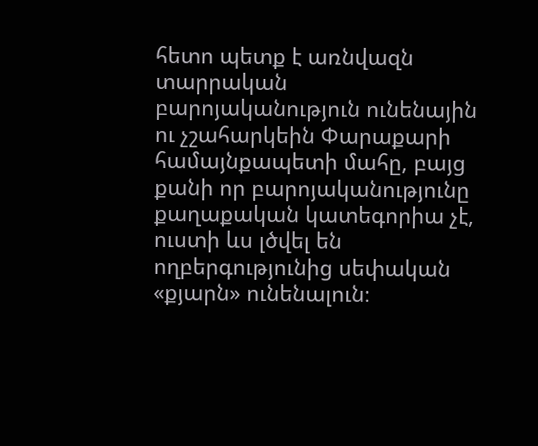հետո պետք է առնվազն տարրական բարոյականություն ունենային ու չշահարկեին Փարաքարի համայնքապետի մահը, բայց քանի որ բարոյականությունը քաղաքական կատեգորիա չէ, ուստի ևս լծվել են ողբերգությունից սեփական «քյարն» ունենալուն։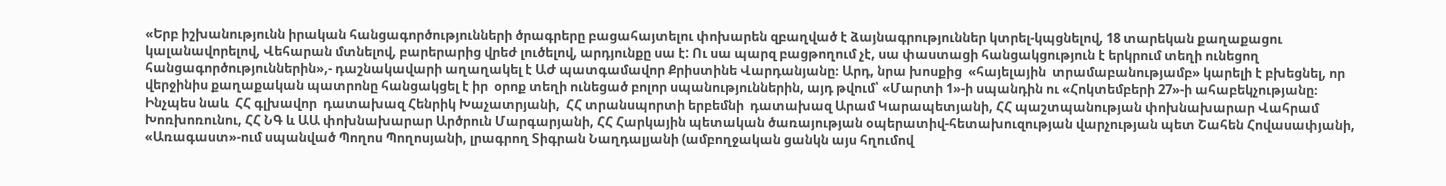«Երբ իշխանությունն իրական հանցագործությունների ծրագրերը բացահայտելու փոխարեն զբաղված է ձայնագրություններ կտրել-կպցնելով, 18 տարեկան քաղաքացու կալանավորելով, Վեհարան մտնելով, բարերարից վրեժ լուծելով, արդյունքը սա է: Ու սա պարզ բացթողում չէ, սա փաստացի հանցակցություն է երկրում տեղի ունեցող հանցագործություններին»,- դաշնակավարի աղաղակել է ԱԺ պատգամավոր Քրիստինե Վարդանյանը։ Արդ, նրա խոսքից  «հայելային  տրամաբանությամբ» կարելի է բխեցնել, որ վերջինիս քաղաքական պատրոնը հանցակցել է իր  օրոք տեղի ունեցած բոլոր սպանություններին, այդ թվում՝ «Մարտի 1»-ի սպանդին ու «Հոկտեմբերի 27»-ի ահաբեկչությանը։ Ինչպես նաև  ՀՀ գլխավոր  դատախազ Հենրիկ Խաչատրյանի,  ՀՀ տրանսպորտի երբեմնի  դատախազ Արամ Կարապետյանի, ՀՀ պաշտպանության փոխնախարար Վահրամ Խոռխոռունու, ՀՀ ՆԳ և ԱԱ փոխնախարար Արծրուն Մարգարյանի, ՀՀ Հարկային պետական ծառայության օպերատիվ-հետախուզության վարչության պետ Շահեն Հովասափյանի, «Առագաստ»-ում սպանված Պողոս Պողոսյանի, լրագրող Տիգրան Նաղդալյանի (ամբողջական ցանկն այս հղումով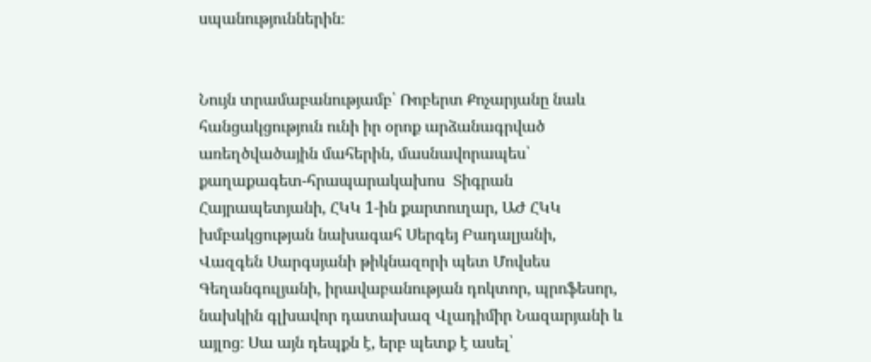սպանություններին։


Նույն տրամաբանությամբ՝ Ռոբերտ Քոչարյանը նաև հանցակցություն ունի իր օրոք արձանագրված առեղծվածային մահերին, մասնավորապես՝ քաղաքագետ-հրապարակախոս  Տիգրան Հայրապետյանի, ՀԿԿ 1-ին քարտուղար, ԱԺ ՀԿԿ խմբակցության նախագահ Սերգեյ Բադալյանի, Վազգեն Սարգսյանի թիկնազորի պետ Մովսես Գեղանգուլյանի, իրավաբանության դոկտոր, պրոֆեսոր, նախկին գլխավոր դատախազ Վլադիմիր Նազարյանի և այլոց։ Սա այն դեպքն է, երբ պետք է ասել՝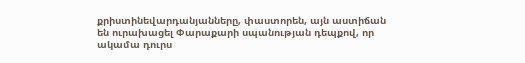քրիստինեվարդանյանները, փաստորեն, այն աստիճան են ուրախացել Փարաքարի սպանության դեպքով, որ ակամա դուրս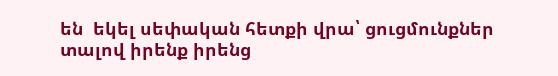են  եկել սեփական հետքի վրա՝ ցուցմունքներ  տալով իրենք իրենց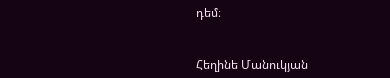դեմ։


Հեղինե Մանուկյան